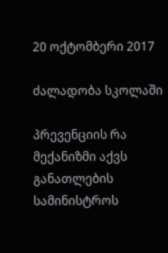20 ოქტომბერი 2017

ძალადობა სკოლაში

პრევენციის რა მექანიზმი აქვს განათლების სამინისტროს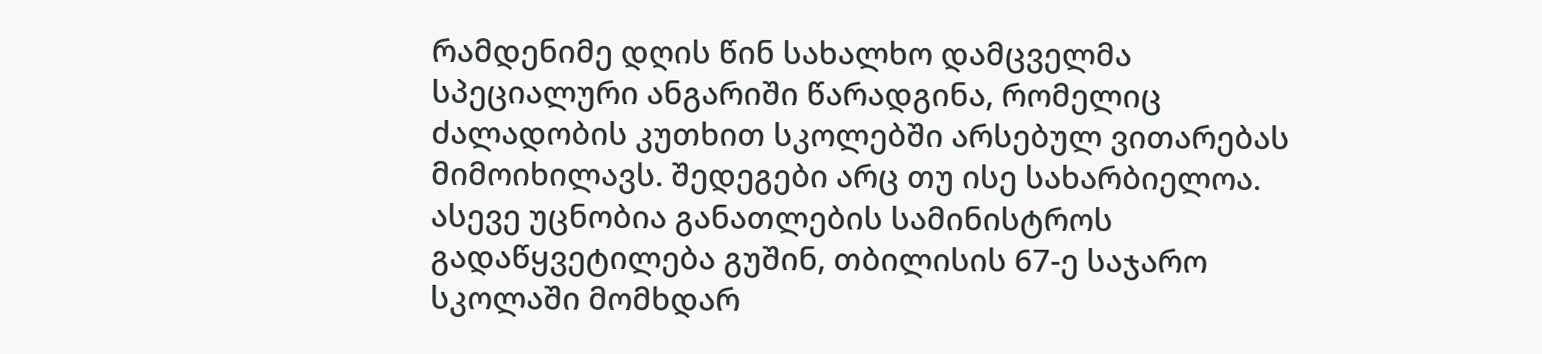რამდენიმე დღის წინ სახალხო დამცველმა სპეციალური ანგარიში წარადგინა, რომელიც ძალადობის კუთხით სკოლებში არსებულ ვითარებას მიმოიხილავს. შედეგები არც თუ ისე სახარბიელოა. ასევე უცნობია განათლების სამინისტროს გადაწყვეტილება გუშინ, თბილისის 67-ე საჯარო სკოლაში მომხდარ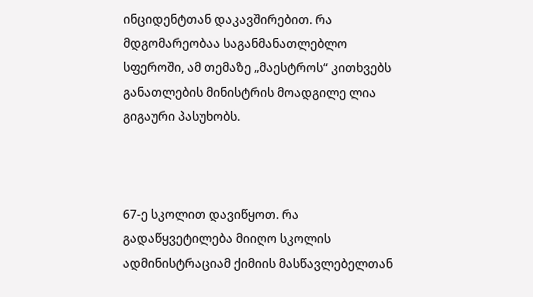ინციდენტთან დაკავშირებით. რა მდგომარეობაა საგანმანათლებლო სფეროში, ამ თემაზე „მაესტროს“ კითხვებს განათლების მინისტრის მოადგილე ლია გიგაური პასუხობს.



67-ე სკოლით დავიწყოთ. რა გადაწყვეტილება მიიღო სკოლის ადმინისტრაციამ ქიმიის მასწავლებელთან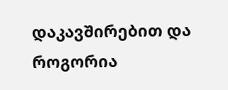დაკავშირებით და როგორია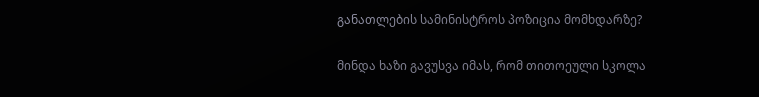განათლების სამინისტროს პოზიცია მომხდარზე?

მინდა ხაზი გავუსვა იმას, რომ თითოეული სკოლა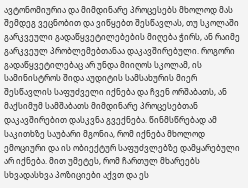ავტონომიურია და მიმდინარე პროცესებს მხოლოდ მას შემდეგ ვეცნობით და ვიწყებთ შესწავლას, თუ სკოლაში გარკვეული გადაწყვეტილებების მიღება ჭირს, ან რაიმე გარკვეულ პრობლემებთანაა დაკავშირებული. როგორი გადაწყვეტილებაც არ უნდა მიიღოს სკოლამ, ის სამინისტროს შიდა აუდიტის სამსახურის მიერ შესწავლის საფუძველი იქნება და ჩვენ ორშაბათს, ან მაქსიმუმ სამშაბათს მიმდინარე პროცესებთან დაკავშირებით დასკვნა გვექნება. წინმსწრებად ამ საკითხზე საუბარი მგონია, რომ იქნება მხოლოდ ემოციური და ის ობიექტურ საფუძვლებზე დამყარებული არ იქნება. მით უმეტეს, რომ ჩართულ მხარეებს სხვადასხვა პოზიციები აქვთ და ეს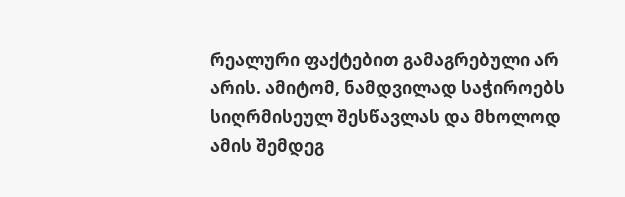რეალური ფაქტებით გამაგრებული არ არის. ამიტომ, ნამდვილად საჭიროებს სიღრმისეულ შესწავლას და მხოლოდ ამის შემდეგ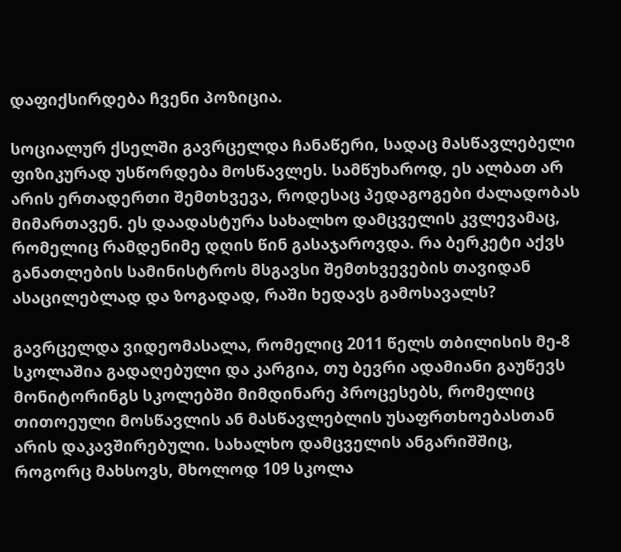დაფიქსირდება ჩვენი პოზიცია.

სოციალურ ქსელში გავრცელდა ჩანაწერი, სადაც მასწავლებელი ფიზიკურად უსწორდება მოსწავლეს. სამწუხაროდ, ეს ალბათ არ არის ერთადერთი შემთხვევა, როდესაც პედაგოგები ძალადობას მიმართავენ. ეს დაადასტურა სახალხო დამცველის კვლევამაც, რომელიც რამდენიმე დღის წინ გასაჯაროვდა. რა ბერკეტი აქვს განათლების სამინისტროს მსგავსი შემთხვევების თავიდან ასაცილებლად და ზოგადად, რაში ხედავს გამოსავალს?

გავრცელდა ვიდეომასალა, რომელიც 2011 წელს თბილისის მე-8 სკოლაშია გადაღებული და კარგია, თუ ბევრი ადამიანი გაუწევს მონიტორინგს სკოლებში მიმდინარე პროცესებს, რომელიც თითოეული მოსწავლის ან მასწავლებლის უსაფრთხოებასთან არის დაკავშირებული. სახალხო დამცველის ანგარიშშიც, როგორც მახსოვს, მხოლოდ 109 სკოლა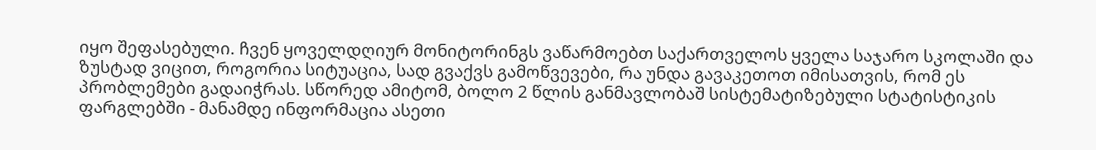იყო შეფასებული. ჩვენ ყოველდღიურ მონიტორინგს ვაწარმოებთ საქართველოს ყველა საჯარო სკოლაში და ზუსტად ვიცით, როგორია სიტუაცია, სად გვაქვს გამოწვევები, რა უნდა გავაკეთოთ იმისათვის, რომ ეს პრობლემები გადაიჭრას. სწორედ ამიტომ, ბოლო 2 წლის განმავლობაშ სისტემატიზებული სტატისტიკის ფარგლებში - მანამდე ინფორმაცია ასეთი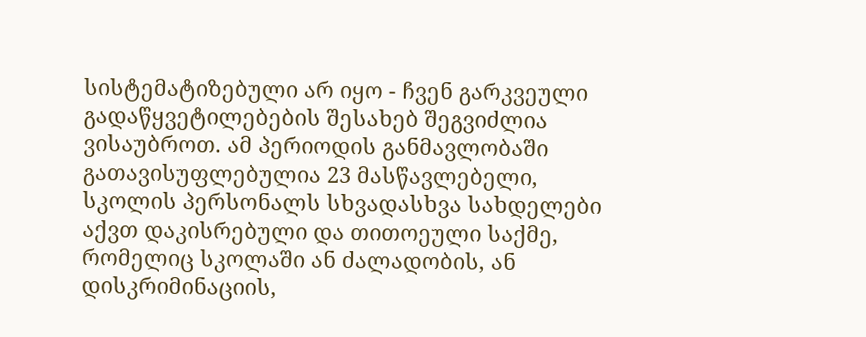სისტემატიზებული არ იყო - ჩვენ გარკვეული გადაწყვეტილებების შესახებ შეგვიძლია ვისაუბროთ. ამ პერიოდის განმავლობაში გათავისუფლებულია 23 მასწავლებელი, სკოლის პერსონალს სხვადასხვა სახდელები აქვთ დაკისრებული და თითოეული საქმე, რომელიც სკოლაში ან ძალადობის, ან დისკრიმინაციის,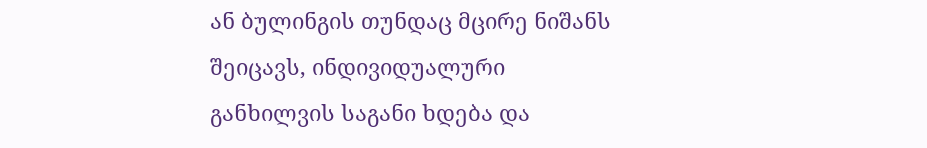ან ბულინგის თუნდაც მცირე ნიშანს შეიცავს, ინდივიდუალური განხილვის საგანი ხდება და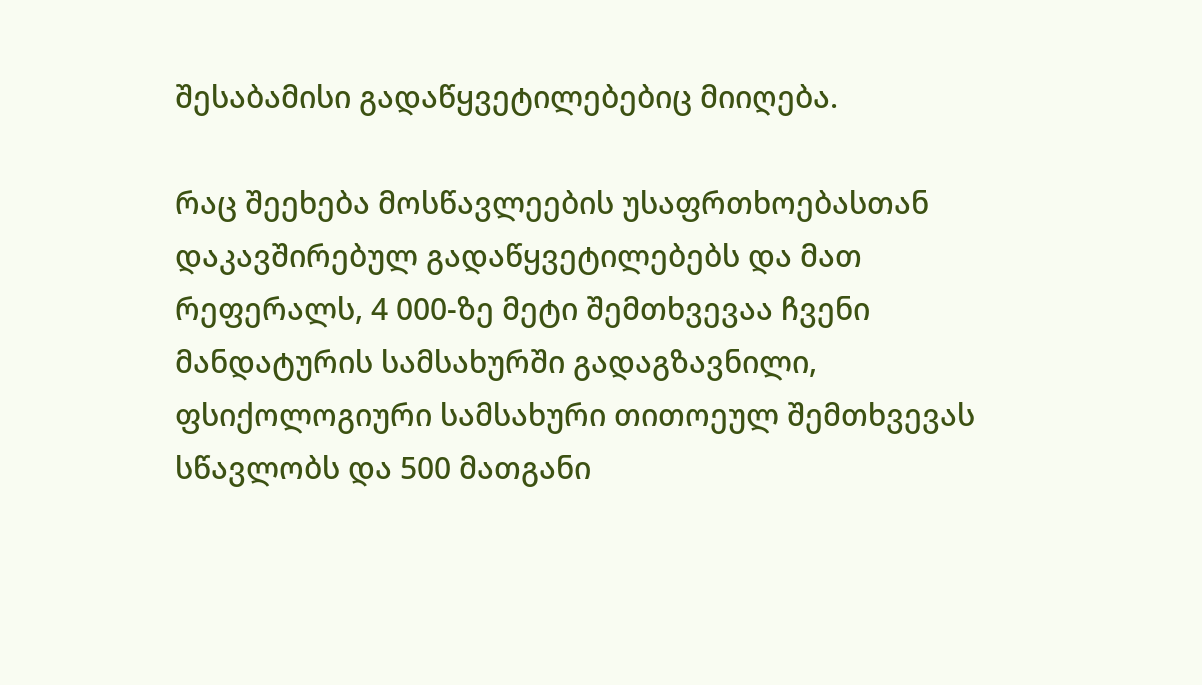შესაბამისი გადაწყვეტილებებიც მიიღება.

რაც შეეხება მოსწავლეების უსაფრთხოებასთან დაკავშირებულ გადაწყვეტილებებს და მათ რეფერალს, 4 000-ზე მეტი შემთხვევაა ჩვენი მანდატურის სამსახურში გადაგზავნილი, ფსიქოლოგიური სამსახური თითოეულ შემთხვევას სწავლობს და 500 მათგანი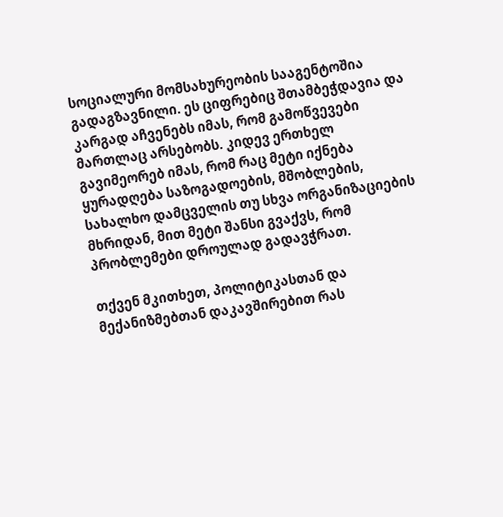სოციალური მომსახურეობის სააგენტოშია გადაგზავნილი. ეს ციფრებიც შთამბეჭდავია და კარგად აჩვენებს იმას, რომ გამოწვევები მართლაც არსებობს. კიდევ ერთხელ გავიმეორებ იმას, რომ რაც მეტი იქნება ყურადღება საზოგადოების, მშობლების, სახალხო დამცველის თუ სხვა ორგანიზაციების მხრიდან, მით მეტი შანსი გვაქვს, რომ პრობლემები დროულად გადავჭრათ.

თქვენ მკითხეთ, პოლიტიკასთან და მექანიზმებთან დაკავშირებით რას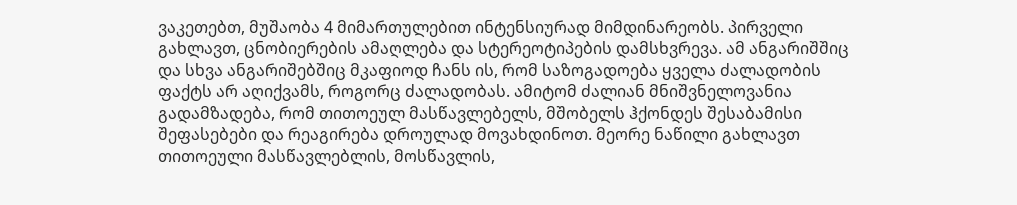ვაკეთებთ, მუშაობა 4 მიმართულებით ინტენსიურად მიმდინარეობს. პირველი გახლავთ, ცნობიერების ამაღლება და სტერეოტიპების დამსხვრევა. ამ ანგარიშშიც და სხვა ანგარიშებშიც მკაფიოდ ჩანს ის, რომ საზოგადოება ყველა ძალადობის ფაქტს არ აღიქვამს, როგორც ძალადობას. ამიტომ ძალიან მნიშვნელოვანია გადამზადება, რომ თითოეულ მასწავლებელს, მშობელს ჰქონდეს შესაბამისი შეფასებები და რეაგირება დროულად მოვახდინოთ. მეორე ნაწილი გახლავთ თითოეული მასწავლებლის, მოსწავლის,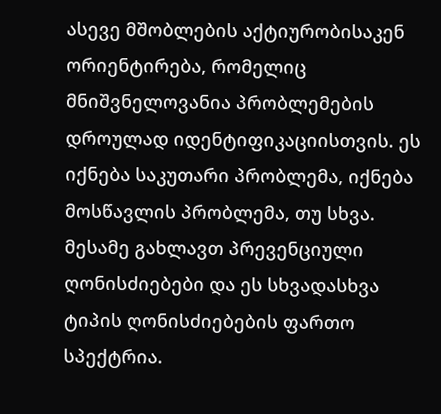ასევე მშობლების აქტიურობისაკენ ორიენტირება, რომელიც მნიშვნელოვანია პრობლემების დროულად იდენტიფიკაციისთვის. ეს იქნება საკუთარი პრობლემა, იქნება მოსწავლის პრობლემა, თუ სხვა. მესამე გახლავთ პრევენციული ღონისძიებები და ეს სხვადასხვა ტიპის ღონისძიებების ფართო სპექტრია.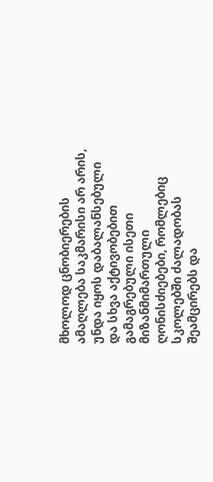მხოლოდ ცნობიერების ამაღლება საკმარისი არ არის, უნდა იყოს დაბალანსებული და სხვა აქტივობებით გამაგრებული ისეთი მიზანმიმართული ღონისძიებები, რომლებიც სკოლებში ძალადობას შეამცირებს და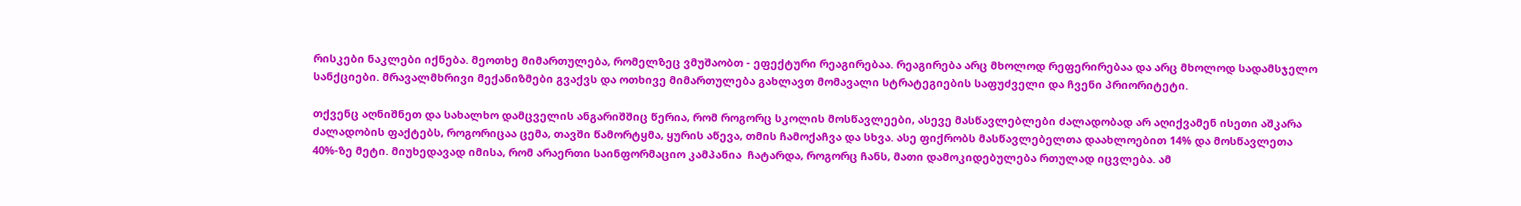რისკები ნაკლები იქნება. მეოთხე მიმართულება, რომელზეც ვმუშაობთ - ეფექტური რეაგირებაა. რეაგირება არც მხოლოდ რეფერირებაა და არც მხოლოდ სადამსჯელო სანქციები. მრავალმხრივი მექანიზმები გვაქვს და ოთხივე მიმართულება გახლავთ მომავალი სტრატეგიების საფუძველი და ჩვენი პრიორიტეტი.

თქვენც აღნიშნეთ და სახალხო დამცველის ანგარიშშიც წერია, რომ როგორც სკოლის მოსწავლეები, ასევე მასწავლებლები ძალადობად არ აღიქვამენ ისეთი აშკარა ძალადობის ფაქტებს, როგორიცაა ცემა, თავში წამორტყმა, ყურის აწევა, თმის ჩამოქაჩვა და სხვა. ასე ფიქრობს მასწავლებელთა დაახლოებით 14% და მოსწავლეთა 40%-ზე მეტი. მიუხედავად იმისა, რომ არაერთი საინფორმაციო კამპანია  ჩატარდა, როგორც ჩანს, მათი დამოკიდებულება რთულად იცვლება. ამ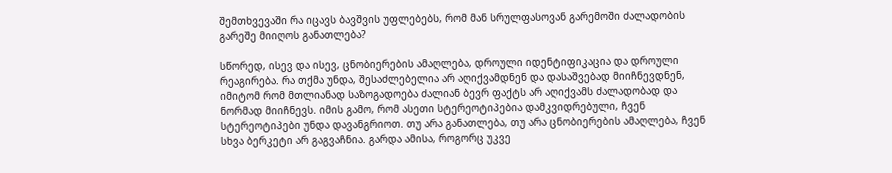შემთხვევაში რა იცავს ბავშვის უფლებებს, რომ მან სრულფასოვან გარემოში ძალადობის გარეშე მიიღოს განათლება?

სწორედ, ისევ და ისევ, ცნობიერების ამაღლება, დროული იდენტიფიკაცია და დროული რეაგირება. რა თქმა უნდა, შესაძლებელია არ აღიქვამდნენ და დასაშვებად მიიჩნევდნენ, იმიტომ რომ მთლიანად საზოგადოება ძალიან ბევრ ფაქტს არ აღიქვამს ძალადობად და ნორმად მიიჩნევს. იმის გამო, რომ ასეთი სტერეოტიპებია დამკვიდრებული, ჩვენ სტერეოტიპები უნდა დავანგრიოთ. თუ არა განათლება, თუ არა ცნობიერების ამაღლება, ჩვენ სხვა ბერკეტი არ გაგვაჩნია. გარდა ამისა, როგორც უკვე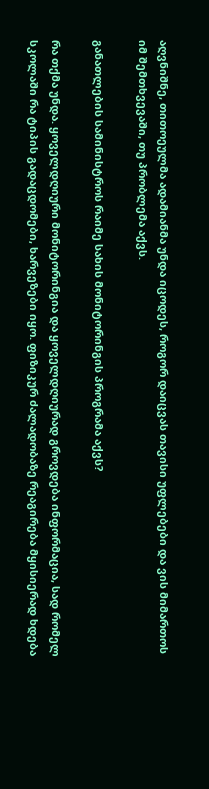აღვნიშნე, თითოეულმა ადამიანმა უნდა იცოდეს, როგორ დაიცვას თავისი უფლებები და ვის მიმართოს იმ შემთხვევაში, თუ პრობლემა აქვს.

განათლების სამინისტროს რაიმე სახის მონიტორინგის პროგრამა აქვს?

რა თქმა უნდა. ყოველდღიური მონიტორინგია და ყოველდღიურად გროვდება ინფორმაცია, სად რომელ სკოლაში რა ტიპის გადაცდომები, ხარვეზები იყო. ფიზიკურ ძალადობაზე რეაგირება მყისიერად ხდება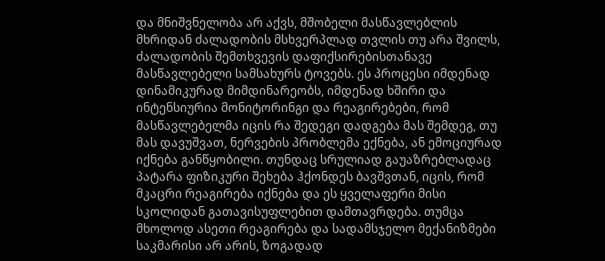და მნიშვნელობა არ აქვს, მშობელი მასწავლებლის მხრიდან ძალადობის მსხვერპლად თვლის თუ არა შვილს, ძალადობის შემთხვევის დაფიქსირებისთანავე მასწავლებელი სამსახურს ტოვებს. ეს პროცესი იმდენად დინამიკურად მიმდინარეობს, იმდენად ხშირი და ინტენსიურია მონიტორინგი და რეაგირებები, რომ მასწავლებელმა იცის რა შედეგი დადგება მას შემდეგ, თუ მას დავუშვათ, ნერვების პრობლემა ექნება, ან ემოციურად იქნება განწყობილი. თუნდაც სრულიად გაუაზრებლადაც პატარა ფიზიკური შეხება ჰქონდეს ბავშვთან, იცის, რომ მკაცრი რეაგირება იქნება და ეს ყველაფერი მისი სკოლიდან გათავისუფლებით დამთავრდება. თუმცა მხოლოდ ასეთი რეაგირება და სადამსჯელო მექანიზმები საკმარისი არ არის, ზოგადად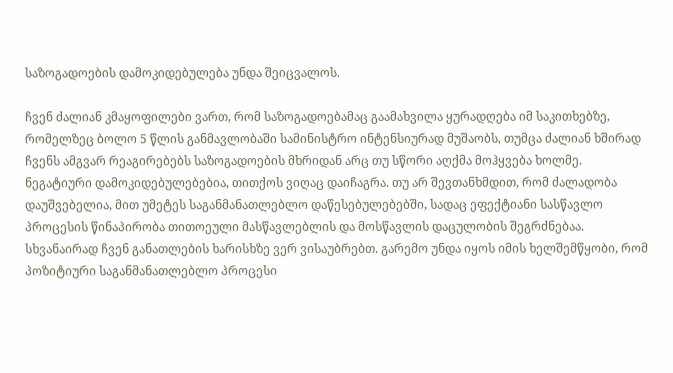საზოგადოების დამოკიდებულება უნდა შეიცვალოს.

ჩვენ ძალიან კმაყოფილები ვართ, რომ საზოგადოებამაც გაამახვილა ყურადღება იმ საკითხებზე, რომელზეც ბოლო 5 წლის განმავლობაში სამინისტრო ინტენსიურად მუშაობს, თუმცა ძალიან ხშირად ჩვენს ამგვარ რეაგირებებს საზოგადოების მხრიდან არც თუ სწორი აღქმა მოჰყვება ხოლმე. ნეგატიური დამოკიდებულებებია, თითქოს ვიღაც დაიჩაგრა. თუ არ შევთანხმდით, რომ ძალადობა დაუშვებელია, მით უმეტეს საგანმანათლებლო დაწესებულებებში, სადაც ეფექტიანი სასწავლო პროცესის წინაპირობა თითოეული მასწავლებლის და მოსწავლის დაცულობის შეგრძნებაა. სხვანაირად ჩვენ განათლების ხარისხზე ვერ ვისაუბრებთ. გარემო უნდა იყოს იმის ხელშემწყობი, რომ პოზიტიური საგანმანათლებლო პროცესი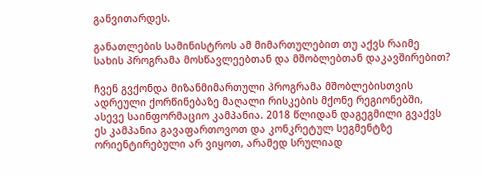განვითარდეს.

განათლების სამინისტროს ამ მიმართულებით თუ აქვს რაიმე სახის პროგრამა მოსწავლეებთან და მშობლებთან დაკავშირებით?

ჩვენ გვქონდა მიზანმიმართული პროგრამა მშობლებისთვის ადრეული ქორწინებაზე მაღალი რისკების მქონე რეგიონებში, ასევე საინფორმაციო კამპანია. 2018 წლიდან დაგეგმილი გვაქვს ეს კამპანია გავაფართოვოთ და კონკრეტულ სეგმენტზე ორიენტირებული არ ვიყოთ, არამედ სრულიად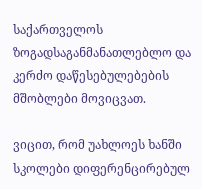საქართველოს ზოგადსაგანმანათლებლო და კერძო დაწესებულებების მშობლები მოვიცვათ.

ვიცით, რომ უახლოეს ხანში სკოლები დიფერენცირებულ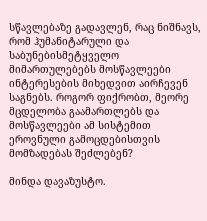სწავლებაზე გადავლენ, რაც ნიშნავს, რომ ჰუმანიტარული და საბუნებისმეტყველო მიმართულებებს მოსწავლეები ინტერესების მიხედვით აირჩევენ საგნებს. როგორ ფიქრობთ, მეორე მცდელობა გაამართლებს და მოსწავლეები ამ სისტემით ეროვნული გამოცდებისთვის მომზადებას შეძლებენ?

მინდა დავაზუსტო.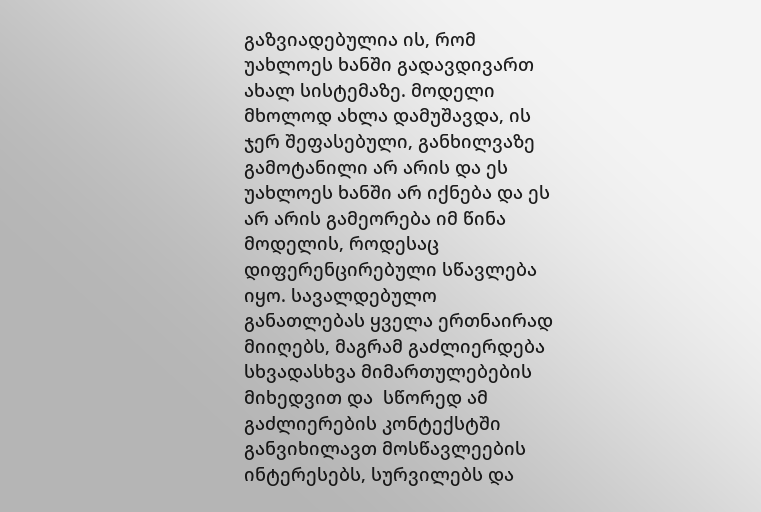გაზვიადებულია ის, რომ უახლოეს ხანში გადავდივართ ახალ სისტემაზე. მოდელი მხოლოდ ახლა დამუშავდა, ის ჯერ შეფასებული, განხილვაზე გამოტანილი არ არის და ეს უახლოეს ხანში არ იქნება და ეს არ არის გამეორება იმ წინა მოდელის, როდესაც დიფერენცირებული სწავლება იყო. სავალდებულო განათლებას ყველა ერთნაირად მიიღებს, მაგრამ გაძლიერდება სხვადასხვა მიმართულებების მიხედვით და  სწორედ ამ გაძლიერების კონტექსტში განვიხილავთ მოსწავლეების ინტერესებს, სურვილებს და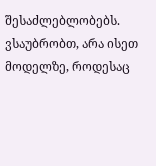შესაძლებლობებს. ვსაუბრობთ, არა ისეთ მოდელზე, როდესაც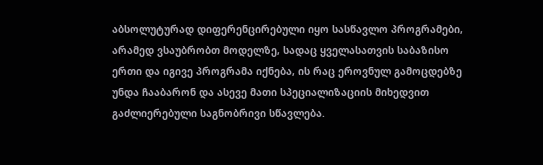აბსოლუტურად დიფერენცირებული იყო სასწავლო პროგრამები, არამედ ვსაუბრობთ მოდელზე, სადაც ყველასათვის საბაზისო ერთი და იგივე პროგრამა იქნება, ის რაც ეროვნულ გამოცდებზე უნდა ჩააბარონ და ასევე მათი სპეციალიზაციის მიხედვით გაძლიერებული საგნობრივი სწავლება.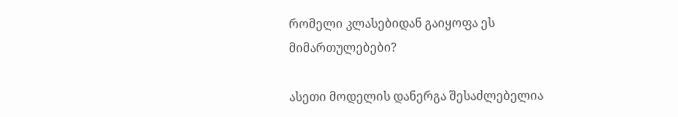რომელი კლასებიდან გაიყოფა ეს მიმართულებები?

ასეთი მოდელის დანერგა შესაძლებელია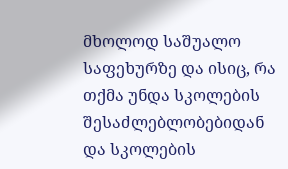მხოლოდ საშუალო საფეხურზე და ისიც, რა თქმა უნდა სკოლების შესაძლებლობებიდან და სკოლების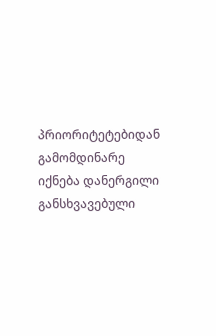პრიორიტეტებიდან გამომდინარე იქნება დანერგილი განსხვავებული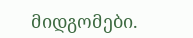მიდგომები.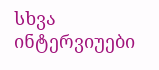სხვა ინტერვიუები